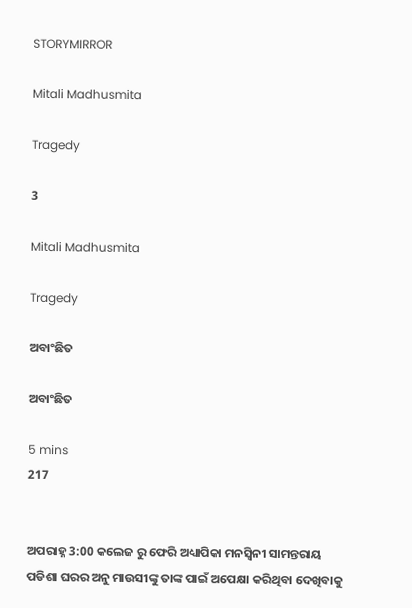STORYMIRROR

Mitali Madhusmita

Tragedy

3

Mitali Madhusmita

Tragedy

ଅବାଂଛିତ

ଅବାଂଛିତ

5 mins
217


ଅପରାହ୍ନ 3:00 କଲେଜ ରୁ ଫେରି ଅଧ୍ୟାପିକା ମନସ୍ବିନୀ ସାମନ୍ତରାୟ ପଡିଶା ଘରର ଅନୁ ମାଉସୀଙ୍କୁ ତାଙ୍କ ପାଇଁ ଅପେକ୍ଷା କରିଥିବା ଦେଖିବାକୁ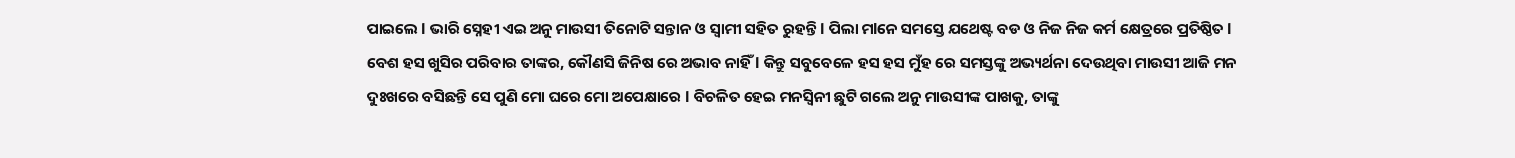ପାଇଲେ l ଭାରି ସ୍ନେହୀ ଏଇ ଅନୁ ମାଉସୀ ତିନୋଟି ସନ୍ତାନ ଓ ସ୍ୱାମୀ ସହିତ ରୁହନ୍ତି l ପିଲା ମlନେ ସମସ୍ତେ ଯଥେଷ୍ଟ ବଡ ଓ ନିଜ ନିଜ କର୍ମ କ୍ଷେତ୍ରରେ ପ୍ରତିଷ୍ଠିତ l ବେଶ ହସ ଖୁସିର ପରିବାର ତାଙ୍କର, କୌଣସି ଜିନିଷ ରେ ଅଭାବ ନାହିଁ l କିନ୍ତୁ ସବୁବେଳେ ହସ ହସ ମୁଁହ ରେ ସମସ୍ତଙ୍କୁ ଅଭ୍ୟର୍ଥନା ଦେଉଥିବା ମାଉସୀ ଆଜି ମନ ଦୁଃଖରେ ବସିଛନ୍ତି ସେ ପୁଣି ମୋ ଘରେ ମୋ ଅପେକ୍ଷାରେ l ବିଚଳିତ ହେଇ ମନସ୍ବିନୀ ଛୁଟି ଗଲେ ଅନୁ ମାଉସୀଙ୍କ ପାଖକୁ, ତାଙ୍କୁ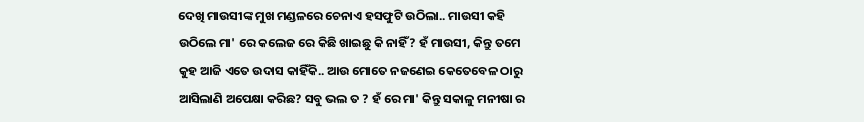ଦେଖି ମାଉସୀଙ୍କ ମୁଖ ମଣ୍ଡଳରେ ଚେନାଏ ହସଫୁଟି ଉଠିଲା.. ମାଉସୀ କହି ଉଠିଲେ ମା' ରେ କଲେଜ ରେ କିଛି ଖାଇଛୁ କି ନାହିଁ? ହଁ ମାଉସୀ, କିନ୍ତୁ ତମେ କୁହ ଆଜି ଏତେ ଉଦାସ କାହିଁକି.. ଆଉ ମୋତେ ନଜଣେଇ କେତେବେଳ ଠାରୁ ଆସିଲାଣି ଅପେକ୍ଷା କରିଛ? ସବୁ ଭଲ ତ ? ହଁ ରେ ମା' କିନ୍ତୁ ସକାଳୁ ମନୀଷା ର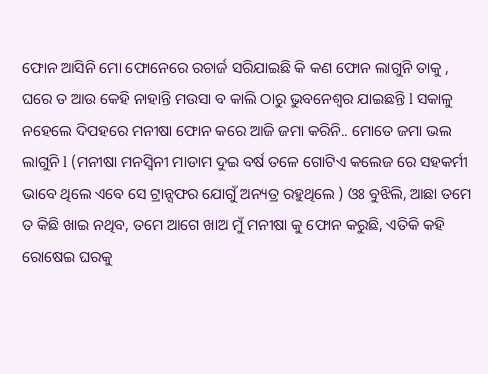ଫୋନ ଆସିନି ମୋ ଫୋନେରେ ରଚାର୍ଜ ସରିଯାଇଛି କି କଣ ଫୋନ ଲାଗୁନି ତାକୁ , ଘରେ ତ ଆଉ କେହି ନାହାନ୍ତି ମଉସା ବ କାଲି ଠାରୁ ଭୁବନେଶ୍ୱର ଯାଇଛନ୍ତି l ସକାଳୁ ନହେଲେ ଦିପହରେ ମନୀଷା ଫୋନ କରେ ଆଜି ଜମା କରିନି.. ମୋତେ ଜମା ଭଲ ଲାଗୁନି l (ମନୀଷା ମନସ୍ବିନୀ ମାଡାମ ଦୁଇ ବର୍ଷ ତଳେ ଗୋଟିଏ କଲେଜ ରେ ସହକର୍ମୀ ଭାବେ ଥିଲେ ଏବେ ସେ ଟ୍ରାନ୍ସଫର ଯୋଗୁଁ ଅନ୍ୟତ୍ର ରହୁଥିଲେ ) ଓଃ ବୁଝିଲି, ଆଛା ତମେ ତ କିଛି ଖାଇ ନଥିବ, ତମେ ଆଗେ ଖାଅ ମୁଁ ମନୀଷା କୁ ଫୋନ କରୁଛି, ଏତିକି କହି ରୋଷେଇ ଘରକୁ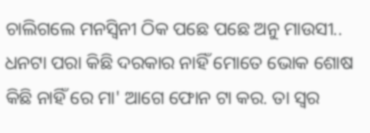ଚାଲିଗଲେ ମନସ୍ବିନୀ ଠିକ ପଛେ ପଛେ ଅନୁ ମାଉସୀ.. ଧନଟା ପରା କିଛି ଦରକାର ନାହିଁ ମୋତେ ଭୋକ ଶୋଷ କିଛି ନାହିଁ ରେ ମା' ଆଗେ ଫୋନ ଟା କର. ତା ସ୍ୱର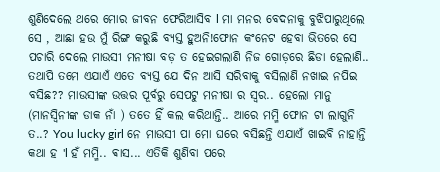ଶୁଣିଦେଲେ ଥରେ ମୋର ଜୀବନ ଫେରିଆସିବ l ମା ମନର ବେଦନାକୁ ବୁଝିପାରୁଥିଲେ ସେ , ଆଛା ହଉ ମୁଁ ରିଙ୍ଗ କରୁଛି ବ୍ୟସ୍ତ ହୁଅନି!ଫୋନ କଂନେଟ ହେବା ଭିତରେ ସେ ପଚାରି ଦେଲେ ମାଉସୀ ମନୀଷା ବଡ଼ ତ ହେଇଗଲାଣି ନିଜ ଗୋଡ଼ରେ ଛିଡା ହେଲାଣି.. ତଥାପି ତମେ ଏଯାଏଁ ଏତେ ବ୍ୟସ୍ତ ଯେ ଦିନ ଆସି ସରିବାକୁ ବସିଲାଣି ନଖାଇ ନପିଇ ବସିଛ?? ମାଉସୀଙ୍କ ଉତ୍ତର ପୂର୍ବରୁ ସେପଟୁ ମନୀଷା ର ସ୍ୱର.. ହେଲୋ ମାନୁ (ମାନସ୍ବିନୀଙ୍କ ଡାକ ନାଁ ) ତତେ ହିଁ କଲ କରିଥାନ୍ତି.. ଆରେ ମମ୍ମି ଫୋନ ଟା ଲାଗୁନି ତ..? You lucky girl ନେ ମାଉସୀ ପା ମୋ ଘରେ ବସିଛନ୍ତି ଏଯାଏଁ ଖାଇବି ନାହାନ୍ତି କଥା ହ 'l ହଁ ମମ୍ମି.. ଵାସ... ଏତିକି ଶୁଣିବା ପରେ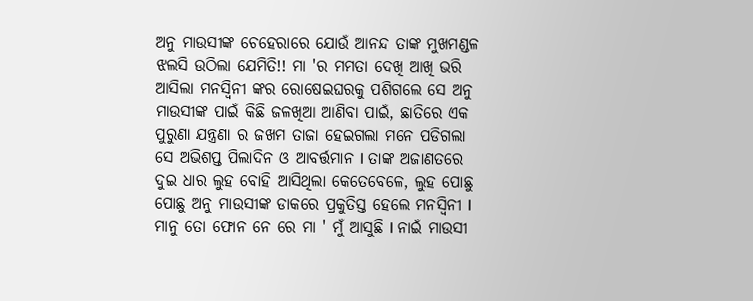ଅନୁ ମାଉସୀଙ୍କ ଚେହେରାରେ ଯୋଉଁ ଆନନ୍ଦ ତାଙ୍କ ମୁଖମଣ୍ଡଳ ଝଲସି ଉଠିଲା ଯେମିତି!! ମା 'ର ମମତା ଦେଖି ଆଖି ଭରି ଆସିଲା ମନସ୍ବିନୀ ଙ୍କର ରୋଷେଇଘରକୁ ପଶିଗଲେ ସେ ଅନୁ ମାଉସୀଙ୍କ ପାଇଁ କିଛି ଜଳଖିଆ ଆଣିବା ପାଇଁ, ଛାତିରେ ଏକ ପୁରୁଣା ଯନ୍ତ୍ରଣା ର ଜଖମ ତାଜା ହେଇଗଲା ମନେ ପଡିଗଲା ସେ ଅଭିଶପ୍ତ ପିଲାଦିନ ଓ ଆବର୍ତ୍ତମାନ l ତାଙ୍କ ଅଜାଣତରେ ଦୁଇ ଧାର ଲୁହ ବୋହି ଆସିଥିଲା କେତେବେଳେ, ଲୁହ ପୋଛୁ ପୋଛୁ ଅନୁ ମାଉସୀଙ୍କ ଡାକରେ ପ୍ରକୁତିସ୍ତ ହେଲେ ମନସ୍ବିନୀ l ମାନୁ ତୋ ଫୋନ ନେ ରେ ମା ' ମୁଁ ଆସୁଛି l ନାଇଁ ମାଉସୀ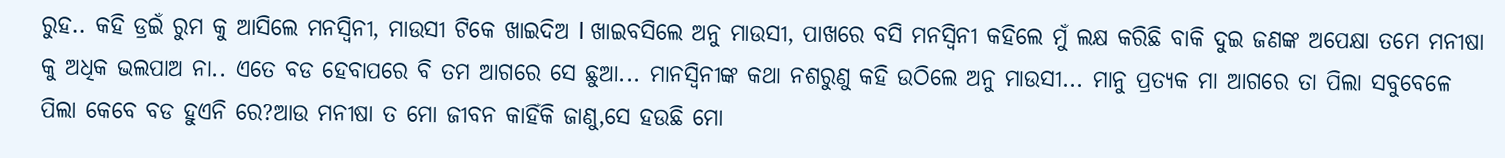ରୁହ.. କହି ଡ୍ରଇଁ ରୁମ କୁ ଆସିଲେ ମନସ୍ବିନୀ, ମାଉସୀ ଟିକେ ଖାଇଦିଅ l ଖାଇବସିଲେ ଅନୁ ମାଉସୀ, ପାଖରେ ବସି ମନସ୍ବିନୀ କହିଲେ ମୁଁ ଲକ୍ଷ କରିଛି ବାକି ଦୁଇ ଜଣଙ୍କ ଅପେକ୍ଷା ତମେ ମନୀଷା କୁ ଅଧିକ ଭଲପାଅ ନା.. ଏତେ ବଡ ହେବାପରେ ବି ତମ ଆଗରେ ସେ ଛୁଆ... ମାନସ୍ବିନୀଙ୍କ କଥା ନଶରୁଣୁ କହି ଉଠିଲେ ଅନୁ ମାଉସୀ... ମାନୁ ପ୍ରତ୍ୟକ ମା ଆଗରେ ତା ପିଲା ସବୁବେଳେ ପିଲା କେବେ ବଡ ହୁଏନି ରେ?ଆଉ ମନୀଷା ତ ମୋ ଜୀବନ କାହିଁକି ଜାଣୁ,ସେ ହଉଛି ମୋ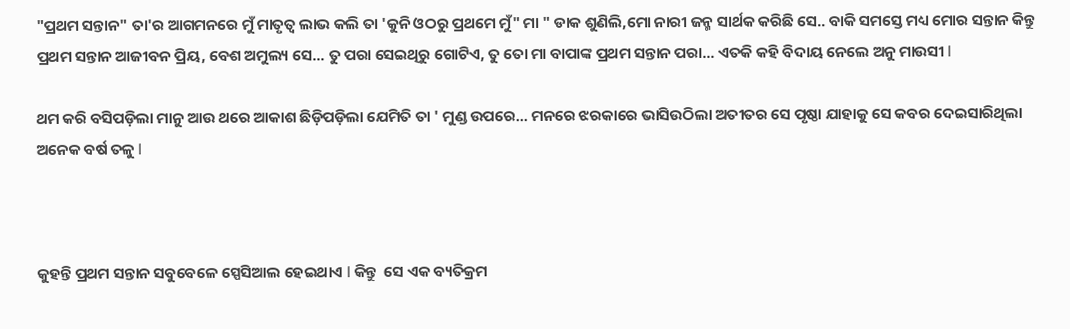"ପ୍ରଥମ ସନ୍ତାନ" ତା'ର ଆଗମନରେ ମୁଁ ମାତୃତ୍ୱ ଲାଭ କଲି ତା 'କୁନି ଓଠରୁ ପ୍ରଥମେ ମୁଁ" ମା " ଡାକ ଶୁଣିଲି,ମୋ ନାରୀ ଜନ୍ମ ସାର୍ଥକ କରିଛି ସେ.. ବାକି ସମସ୍ତେ ମଧ୍ୟ ମୋର ସନ୍ତାନ କିନ୍ତୁ ପ୍ରଥମ ସନ୍ତାନ ଆଜୀବନ ପ୍ରିୟ, ବେଶ ଅମୁଲ୍ୟ ସେ... ତୁ ପରା ସେଇଥିରୁ ଗୋଟିଏ, ତୁ ତୋ ମା ବାପାଙ୍କ ପ୍ରଥମ ସନ୍ତାନ ପରା... ଏତକି କହି ବିଦାୟ ନେଲେ ଅନୁ ମାଉସୀ l

ଥମ କରି ବସିପଡ଼ିଲା ମାନୁ ଆଉ ଥରେ ଆକାଶ ଛିଡ଼ିପଡ଼ିଲା ଯେମିତି ତା ' ମୁଣ୍ଡ ଉପରେ... ମନରେ ଝରକାରେ ଭାସିଉଠିଲା ଅତୀତର ସେ ପୃଷ୍ଠା ଯାହାକୁ ସେ କବର ଦେଇସାରିଥିଲା ଅନେକ ବର୍ଷ ତଳୁ l



କୁହନ୍ତି ପ୍ରଥମ ସନ୍ତାନ ସବୁବେଳେ ସ୍ପେସିଆଲ ହେଇଥାଏ l କିନ୍ତୁ  ସେ ଏକ ବ୍ୟତିକ୍ରମ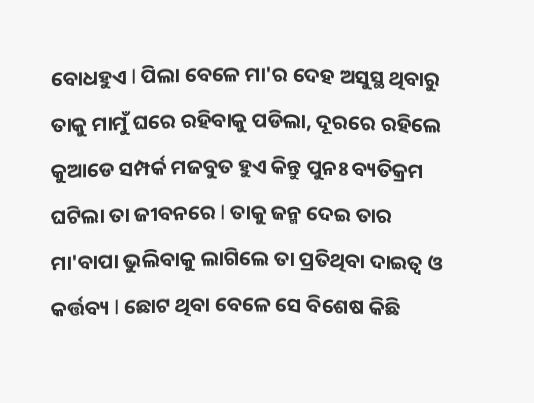ବୋଧହୁଏ l ପିଲା ବେଳେ ମା'ର ଦେହ ଅସୁସ୍ଥ ଥିବାରୁ ତାକୁ ମାମୁଁ ଘରେ ରହିବାକୁ ପଡିଲା, ଦୂରରେ ରହିଲେ କୁଆଡେ ସମ୍ପର୍କ ମଜବୁତ ହୁଏ କିନ୍ତୁ ପୁନଃ ବ୍ୟତିକ୍ରମ ଘଟିଲା ତା ଜୀବନରେ l ତାକୁ ଜନ୍ମ ଦେଇ ତାର ମା'ବାପା ଭୁଲିବାକୁ ଲାଗିଲେ ତା ପ୍ରତିଥିବା ଦାଇତ୍ୱ ଓ କର୍ତ୍ତବ୍ୟ l ଛୋଟ ଥିବା ବେଳେ ସେ ବିଶେଷ କିଛି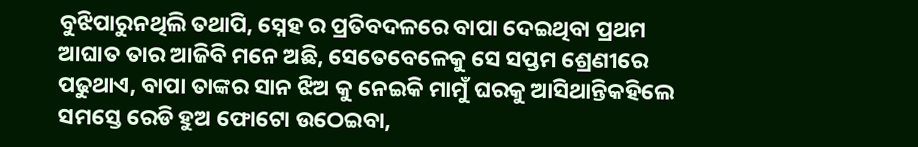ବୁଝିପାରୁନଥିଲି ତଥାପି, ସ୍ନେହ ର ପ୍ରତିବଦଳରେ ବାପା ଦେଇଥିବା ପ୍ରଥମ ଆଘାତ ତାର ଆଜିବି ମନେ ଅଛି, ସେତେବେଳେକୁ ସେ ସପ୍ତମ ଶ୍ରେଣୀରେ ପଢୁଥାଏ, ବାପା ତାଙ୍କର ସାନ ଝିଅ କୁ ନେଇକି ମାମୁଁ ଘରକୁ ଆସିଥାନ୍ତିକହିଲେ ସମସ୍ତେ ରେଡି ହୁଅ ଫୋଟୋ ଉଠେଇବା,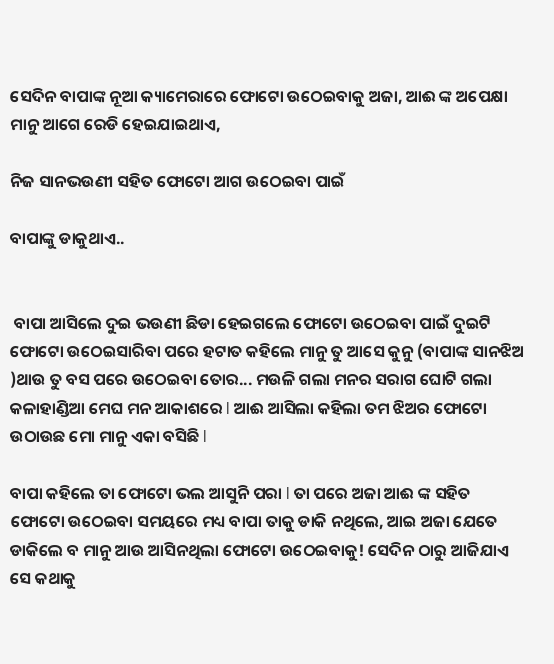ସେଦିନ ବାପାଙ୍କ ନୂଆ କ୍ୟାମେରାରେ ଫୋଟୋ ଉଠେଇବାକୁ ଅଜା, ଆଈ ଙ୍କ ଅପେକ୍ଷା ମାନୁ ଆଗେ ରେଡି ହେଇଯାଇଥାଏ,

ନିଜ ସାନଭଉଣୀ ସହିତ ଫୋଟୋ ଆଗ ଉଠେଇବା ପାଇଁ

ବାପାଙ୍କୁ ଡାକୁଥାଏ..


 ବାପା ଆସିଲେ ଦୁଇ ଭଉଣୀ ଛିଡା ହେଇଗଲେ ଫୋଟୋ ଉଠେଇବା ପାଇଁ ଦୁଇଟି ଫୋଟୋ ଉଠେଇସାରିବା ପରେ ହଟାତ କହିଲେ ମାନୁ ତୁ ଆସେ କୁନୁ (ବାପାଙ୍କ ସାନଝିଅ )ଥାଉ ତୁ ବସ ପରେ ଉଠେଇବା ତୋର... ମଉଳି ଗଲା ମନର ସରାଗ ଘୋଟି ଗଲା କଳାହାଣ୍ଡିଆ ମେଘ ମନ ଆକାଶରେ l ଆଈ ଆସିଲା କହିଲା ତମ ଝିଅର ଫୋଟୋ ଉଠାଉଛ ମୋ ମାନୁ ଏକା ବସିଛି l

ବାପା କହିଲେ ତା ଫୋଟୋ ଭଲ ଆସୁନି ପରା l ତା ପରେ ଅଜା ଆଈ ଙ୍କ ସହିତ ଫୋଟୋ ଉଠେଇବା ସମୟରେ ମଧ୍ୟ ବାପା ତାକୁ ଡାକି ନଥିଲେ, ଆଇ ଅଜା ଯେତେ ଡାକିଲେ ବ ମାନୁ ଆଉ ଆସିନଥିଲା ଫୋଟୋ ଉଠେଇବାକୁ! ସେଦିନ ଠାରୁ ଆଜିଯାଏ ସେ କଥାକୁ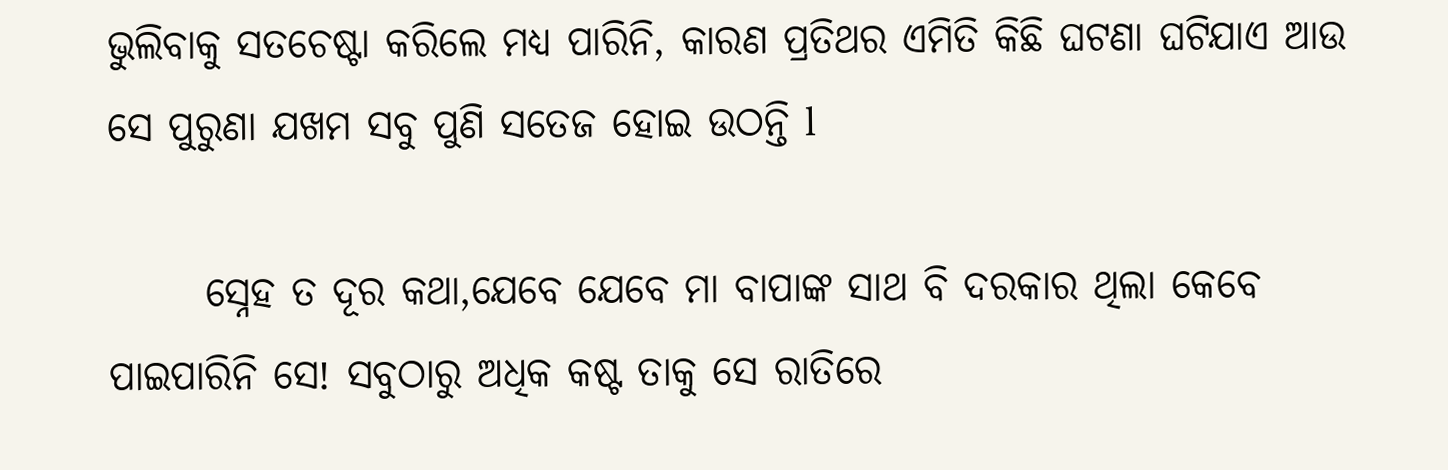ଭୁଲିବାକୁ ସତଚେଷ୍ଟା କରିଲେ ମଧ୍ୟ ପାରିନି, କାରଣ ପ୍ରତିଥର ଏମିତି କିଛି ଘଟଣା ଘଟିଯାଏ ଆଉ ସେ ପୁରୁଣା ଯଖମ ସବୁ ପୁଣି ସତେଜ ହୋଇ ଉଠନ୍ତି l

      ସ୍ନେହ ତ ଦୂର କଥା,ଯେବେ ଯେବେ ମା ବାପାଙ୍କ ସାଥ ବି ଦରକାର ଥିଲା କେବେ ପାଇପାରିନି ସେ! ସବୁଠାରୁ ଅଧିକ କଷ୍ଟ ତାକୁ ସେ ରାତିରେ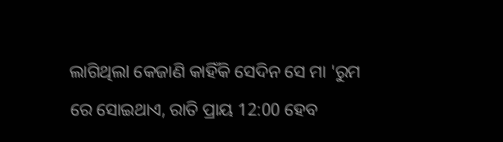ଲାଗିଥିଲl କେଜାଣି କାହିଁକି ସେଦିନ ସେ ମା 'ରୁମ ରେ ସୋଇଥାଏ, ରାତି ପ୍ରାୟ 12:00 ହେବ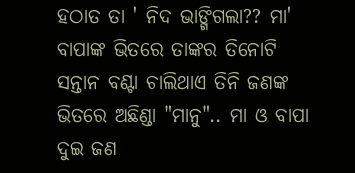ହଠାତ ତା ' ନିଦ ଭାଙ୍ଗିଗଲା?? ମା' ବାପାଙ୍କ ଭିତରେ ତାଙ୍କର ତିନୋଟି ସନ୍ତାନ ବଣ୍ଟା ଚାଲିଥାଏ ତିନି ଜଣଙ୍କ ଭିତରେ ଅଛିଣ୍ଡା "ମାନୁ".. ମା ଓ ବାପା ଦୁଇ ଜଣ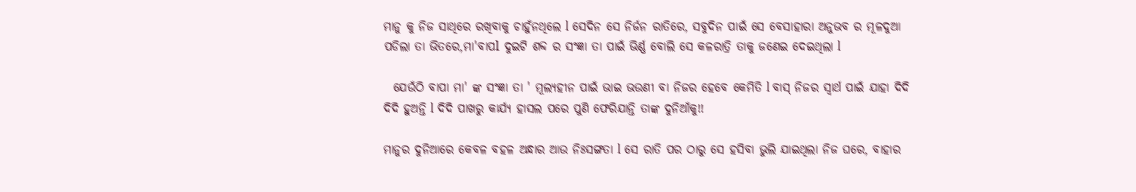ମାନୁ କୁ ନିଜ ସାଥିରେ ରଖିବାକୁ ଚାହୁଁନଥିଲେ l ସେଦିନ ସେ ନିର୍ଜନ ରାତିରେ, ସବୁଦିନ ପାଇଁ ସେ ବେସାହାରା ଅନୁଭବ ର ମୂଳଦୁଆ ପଡିଲା ତା ଭିତରେ,ମା'ବାପl ଦୁଇଟି ଶବ୍ଦ ର ସଂଜ୍ଞା ତା ପାଇଁ ଭିର୍ଣ୍ଣ ବୋଲି ସେ କଳରାତ୍ରି ତାକୁ ଜଣେଇ ଦେଇଥିଲା l

  ଯେଉଁଠି ବାପା ମା' ଙ୍କ ସଂଜ୍ଞା ତା ' ମୂଲ୍ୟହୀନ ପାଇଁ ଭାଇ ଭଉଣୀ ବା ନିଜର ହେବେ କେମିତି l ବାସ୍ ନିଜର ସ୍ୱାର୍ଥ ପାଇଁ ଯାହା ଦିଦି ଦିଦି ହୁଅନ୍ତି l ଦିଦି ପାଖରୁ କାର୍ଯ୍ୟ ହାସଲ ପରେ ପୁଣି ଫେରିଯାନ୍ତି ତାଙ୍କ ଦୁନିଆଁକୁ!!

ମାନୁର ଦୁନିଆରେ କେବଳ ବହଳ ଅନ୍ଧାର ଆଉ ନିଃସଙ୍ଗତା l ସେ ରାତି ପର ଠାରୁ ସେ ହସିବା ଭୁଲି ଯାଇଥିଲା ନିଜ ଘରେ, ବାହାର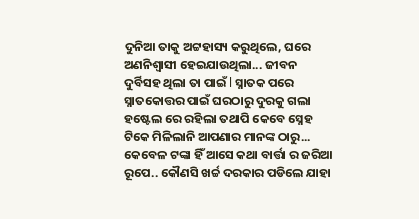ଦୁନିଆ ତାକୁ ଅଟ୍ଟହାସ୍ୟ କରୁଥିଲେ, ଘରେ ଅଣନିଶ୍ୱାସୀ ହେଇଯାଉଥିଲା... ଜୀବନ ଦୁର୍ବିସହ ଥିଲା ତା ପାଇଁ l ସ୍ନାତକ ପରେ ସ୍ନାତକୋତ୍ତର ପାଇଁ ଘରଠାରୁ ଦୁରକୁ ଗଲା ହଷ୍ଟେଲ ରେ ରହିଲା ତଥାପି କେବେ ସ୍ନେହ ଟିକେ ମିଳିଲାନି ଆପଣାର ମାନଙ୍କ ଠାରୁ... କେବେଳ ଟଙ୍କା ହିଁ ଆସେ କଥା ବାର୍ତ୍ତା ର ଜରିଆ ରୂପେ.. କୌଣସି ଖର୍ଚ୍ଚ ଦରକାର ପଡିଲେ ଯାହା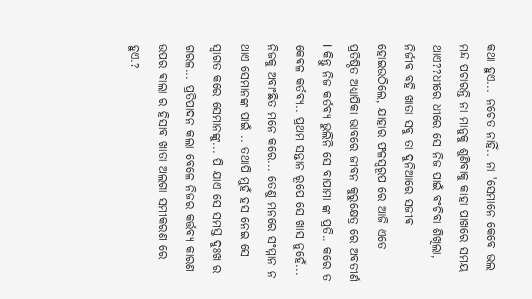କଥା ହୁଏ... ନଚେତ ନାହିଁ.. ନା 'ସେମାନେ କେବେ ଭଲ ମନ୍ଦ ପଚାରନ୍ତି ନା ମାନୁକୁ ଶୁଣିବାକୁ କାହା ପାଖରେ ସମୟ ଥାଏ??ଧୀରେ ଧୀରେ ସେ ନିଜ ପାଇଁ ବଂଚିବା ଶିଖିଲା, ନିର୍ଜୀବ ବହି ଖାତା ସବୁ ତା ଦୁନିଆରେ ସଜୀଵ ହୋଇଉଠିଲେ, ଯାହାର ଫଳସ୍ୱରୂପ ରେ ଆଜି ଏତେ ପ୍ରତିଷ୍ଠିତ ଅଧ୍ୟାପିକା ଭାବରେ ଜୀବନ କୁରୁକ୍ଷେତ୍ର ରେ ଅବତୀର୍ଣ l କିନ୍ତୁ ନିଜ କର୍ତବ୍ୟ ଭୁଲିନି ସେ ବାପାମା ଙ୍କ ପ୍ରତି.. କରେ ତ କେଵଳ କର୍ତବ୍ୟ.. ପ୍ରଥମ ସନ୍ତାନ ରୂପେ ସେ ଖାସ ନୁହେଁ... ନିଜକୁ ଅବାଂଛିତ ମନେ କରେ... ତେଣୁ ମନରେ ସଂମ୍ମାନ ନ ଥାଏ ସେମାନଙ୍କ ପାଇଁ .. ତଥାପି ମୁହଁ ହସ ନେଇ ସେ ସ୍ୱାଗତ କରେ ସେମାନଙ୍କୁ... ପି ଯାଏ ସେ ସମସ୍ତ ଦୁଃଖ ର ଗରଳ... ପ୍ରତିପାଦନ କଲା ବେଳେ ନିଜର କର୍ତ୍ତବ୍ୟ କାରଣ ଉପର ଵାଲା ର ହିସାବ ଖାତା ଅଲଗା ସମୀକରଣ ରେ ହୁଏ.?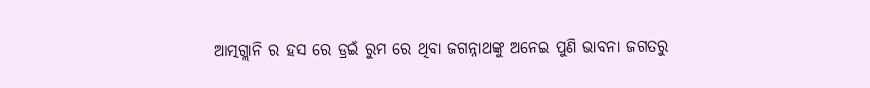ଆତ୍ମଗ୍ଲାନି ର ହସ ରେ ଡ୍ରଇଁ ରୁମ ରେ ଥିବା ଜଗନ୍ନାଥଙ୍କୁ ଅନେଇ ପୁଣି ଭାବନା ଜଗତରୁ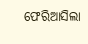ଫେରିଆସିଲା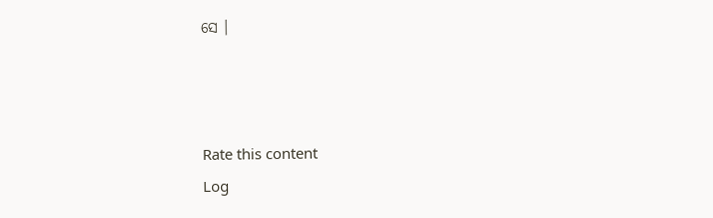ସେ ।



Rate this content
Log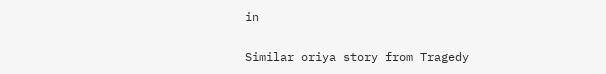in

Similar oriya story from Tragedy